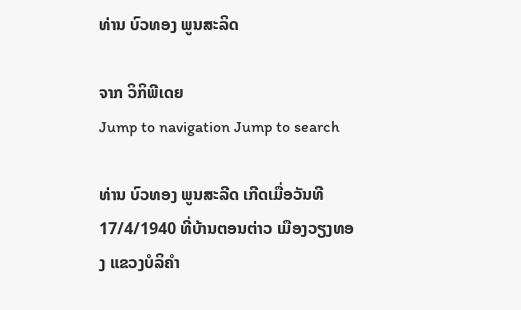ທ່ານ ບົວທອງ ພູນສະລິດ

ຈາກ ວິກິພີເດຍ
Jump to navigation Jump to search

ທ່ານ ບົວທອງ ພູນສະລີດ ເກີດເມື່ອວັນທີ 17/4/1940 ທີ່ບ້ານຕອນຕ່າວ ເມືອງວຽງທອງ ແຂວງບໍລິຄຳ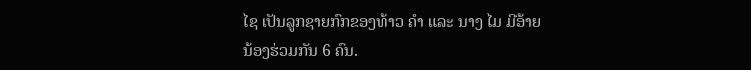ໄຊ ເປັນລູກຊາຍກົກຂອງທ້າວ ຄຳ ແລະ ນາງ ໄມ ມີອ້າຍນ້ອງຮ່ວມກັນ 6 ຄົນ.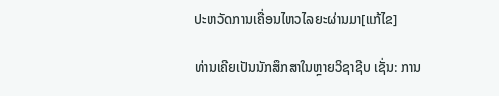ປະຫວັດການເຄື່ອນໄຫວໄລຍະຜ່ານມາ[ແກ້ໄຂ]

ທ່ານເຄີຍເປັນນັກສຶກສາໃນຫຼາຍວິຊາຊີບ ເຊັ່ນ: ການ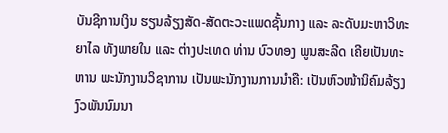ບັນຊີການເງິນ ຮຽນລ້ຽງສັດ-ສັດຕະວະແພດຊັ້ນກາງ ແລະ ລະດັບມະຫາວິທະຍາໄລ ທັງພາຍໃນ ແລະ ຕ່າງປະເທດ ທ່ານ ບົວທອງ ພູນສະລີດ ເຄີຍເປັນທະຫານ ພະນັກງານວິຊາການ ເປັນພະນັກງານການນຳຄື: ເປັນຫົວໜ້ານິຄົມລ້ຽງງົວພັນນົມນາ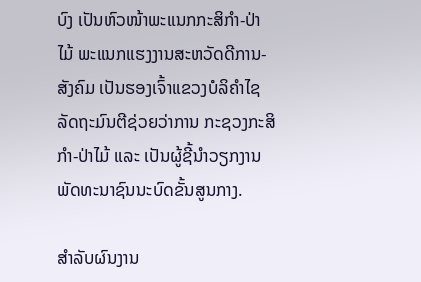ບົງ ເປັນຫົວໜ້າພະແນກກະສິກຳ-ປ່າໄມ້ ພະແນກແຮງງານສະຫວັດດີການ-ສັງຄົມ ເປັນຮອງເຈົ້າແຂວງບໍລິຄຳໄຊ ລັດຖະມົນຕີຊ່ວຍວ່າການ ກະຊວງກະສິກຳ-ປ່າໄມ້ ແລະ ເປັນຜູ້ຊີ້ນຳວຽກງານພັດທະນາຊົນນະບົດຂັ້ນສູນກາງ.

ສຳລັບຜົນງານ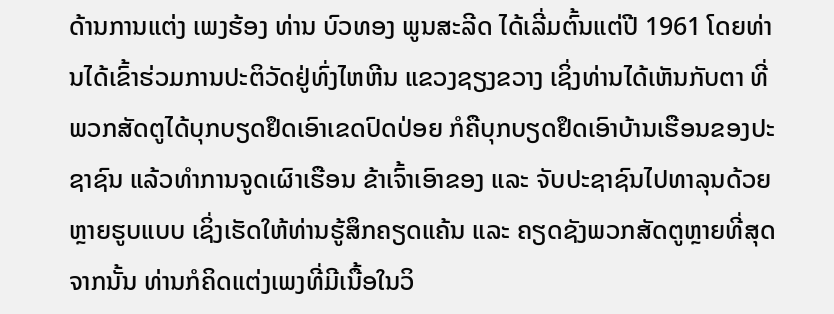ດ້ານການແຕ່ງ ເພງຮ້ອງ ທ່ານ ບົວທອງ ພູນສະລີດ ໄດ້ເລີ່ມຕົ້ນແຕ່ປີ 1961 ໂດຍທ່ານໄດ້ເຂົ້າຮ່ວມການປະຕິວັດຢູ່ທົ່ງໄຫຫີນ ແຂວງຊຽງຂວາງ ເຊິ່ງທ່ານໄດ້ເຫັນກັບຕາ ທີ່ພວກສັດຕູໄດ້ບຸກບຽດຢຶດເອົາເຂດປົດປ່ອຍ ກໍຄືບຸກບຽດຢຶດເອົາບ້ານເຮືອນຂອງປະຊາຊົນ ແລ້ວທຳການຈູດເຜົາເຮືອນ ຂ້າເຈົ້າເອົາຂອງ ແລະ ຈັບປະຊາຊົນໄປທາລຸນດ້ວຍຫຼາຍຮູບແບບ ເຊິ່ງເຮັດໃຫ້ທ່ານຮູ້ສຶກຄຽດແຄ້ນ ແລະ ຄຽດຊັງພວກສັດຕູຫຼາຍທີ່ສຸດ ຈາກນັ້ນ ທ່ານກໍຄິດແຕ່ງເພງທີ່ມີເນື້ອໃນວິ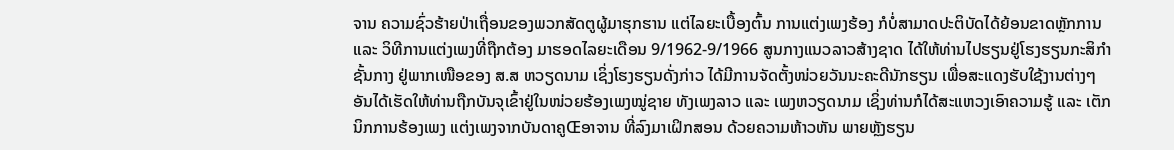ຈານ ຄວາມຊົ່ວຮ້າຍປ່າເຖື່ອນຂອງພວກສັດຕູຜູ້ມາຮຸກຮານ ແຕ່ໄລຍະເບື້ອງຕົ້ນ ການແຕ່ງເພງຮ້ອງ ກໍບໍ່ສາມາດປະຕິບັດໄດ້ຍ້ອນຂາດຫຼັກການ ແລະ ວິທີການແຕ່ງເພງທີ່ຖືກຕ້ອງ ມາຮອດໄລຍະເດືອນ 9/1962-9/1966 ສູນກາງແນວລາວສ້າງຊາດ ໄດ້ໃຫ້ທ່ານໄປຮຽນຢູ່ໂຮງຮຽນກະສິກຳຊັ້ນກາງ ຢູ່ພາກເໜືອຂອງ ສ.ສ ຫວຽດນາມ ເຊິ່ງໂຮງຮຽນດັ່ງກ່າວ ໄດ້ມີການຈັດຕັ້ງໜ່ວຍວັນນະຄະດີນັກຮຽນ ເພື່ອສະແດງຮັບໃຊ້ງານຕ່າງໆ ອັນໄດ້ເຮັດໃຫ້ທ່ານຖືກບັນຈຸເຂົ້າຢູ່ໃນໜ່ວຍຮ້ອງເພງໝູ່ຊາຍ ທັງເພງລາວ ແລະ ເພງຫວຽດນາມ ເຊິ່ງທ່ານກໍໄດ້ສະແຫວງເອົາຄວາມຮູ້ ແລະ ເຕັກນິກການຮ້ອງເພງ ແຕ່ງເພງຈາກບັນດາຄູŒອາຈານ ທີ່ລົງມາເຝິກສອນ ດ້ວຍຄວາມຫ້າວຫັນ ພາຍຫຼັງຮຽນ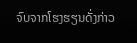ຈົບຈາກໂຮງຮຽນດັ່ງກ່າວ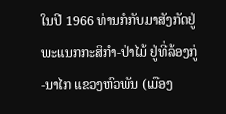ໃນປີ 1966 ທ່ານກໍກັບມາສັງກັດຢູ່ພະແນກກະສິກຳ-ປ່າໄມ້ ຢູ່ທີ່ລ້ອງກູ່-ນາໄກ ແຂວງຫົວພັນ (ເມືອງ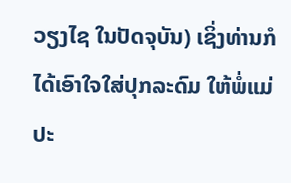ວຽງໄຊ ໃນປັດຈຸບັນ) ເຊິ່ງທ່ານກໍໄດ້ເອົາໃຈໃສ່ປຸກລະດົມ ໃຫ້ພໍ່ແມ່ປະ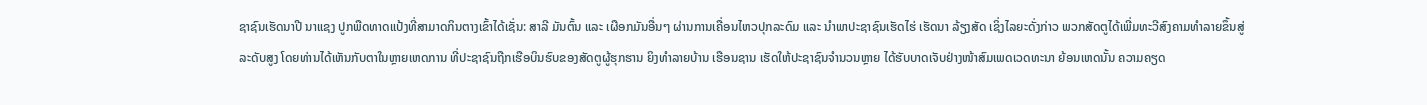ຊາຊົນເຮັດນາປີ ນາແຊງ ປູກພືດທາດແປ້ງທີ່ສາມາດກິນຕາງເຂົ້າໄດ້ເຊັ່ນ: ສາລີ ມັນຕົ້ນ ແລະ ເຜືອກມັນອື່ນໆ ຜ່ານການເຄື່ອນໄຫວປຸກລະດົມ ແລະ ນຳພາປະຊາຊົນເຮັດໄຮ່ ເຮັດນາ ລ້ຽງສັດ ເຊິ່ງໄລຍະດັ່ງກ່າວ ພວກສັດຕູໄດ້ເພີ່ມທະວີສົງຄາມທຳລາຍຂຶ້ນສູ່ລະດັບສູງ ໂດຍທ່ານໄດ້ເຫັນກັບຕາໃນຫຼາຍເຫດການ ທີ່ປະຊາຊົນຖືກເຮືອບິນຮົບຂອງສັດຕູຜູ້ຮຸກຮານ ຍິງທຳລາຍບ້ານ ເຮືອນຊານ ເຮັດໃຫ້ປະຊາຊົນຈຳນວນຫຼາຍ ໄດ້ຮັບບາດເຈັບຢ່າງໜ້າສົມເພດເວດທະນາ ຍ້ອນເຫດນັ້ນ ຄວາມຄຽດ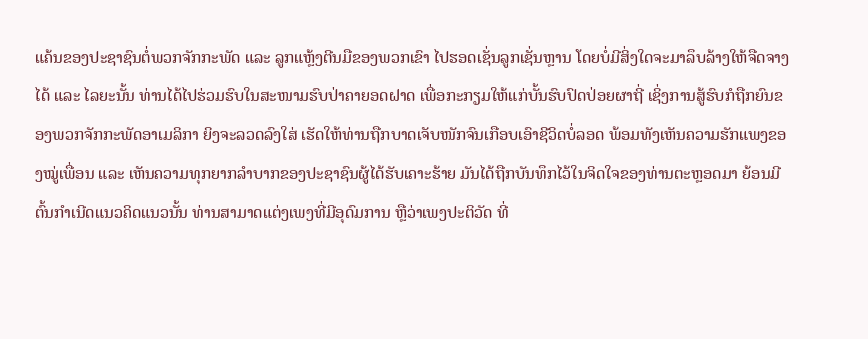ແຄ້ນຂອງປະຊາຊົນຕໍ່ພວກຈັກກະພັດ ແລະ ລູກແຫຼ້ງຕີນມືຂອງພວກເຂົາ ໄປຮອດເຊັ່ນລູກເຊັ່ນຫຼານ ໂດຍບໍ່ມີສິ່ງໃດຈະມາລຶບລ້າງໃຫ້ຈືດຈາງໄດ້ ແລະ ໄລຍະນັ້ນ ທ່ານໄດ້ໄປຮ່ວມຮົບໃນສະໜາມຮົບປ່າຄາຍອດຝາດ ເພື່ອກະກຽມໃຫ້ແກ່ບັ້ນຮົບປົດປ່ອຍຜາຖີ່ ເຊິ່ງການສູ້ຮົບກໍຖືກຍົນຂອງພວກຈັກກະພັດອາເມລິກາ ຍິງຈະລວດລົງໃສ່ ເຮັດໃຫ້ທ່ານຖືກບາດເຈັບໜັກຈົນເກືອບເອົາຊີວິດບໍ່ລອດ ພ້ອມທັງເຫັນຄວາມຮັກແພງຂອງໝູ່ເພື່ອນ ແລະ ເຫັນຄວາມທຸກຍາກລຳບາກຂອງປະຊາຊົນຜູ້ໄດ້ຮັບເຄາະຮ້າຍ ມັນໄດ້ຖືກບັນທຶກໄວ້ໃນຈິດໃຈຂອງທ່ານຕະຫຼອດມາ ຍ້ອນມີຕົ້ນກຳເນີດແນວຄິດແນວນັ້ນ ທ່ານສາມາດແຕ່ງເພງທີ່ມີອຸດົມການ ຫຼືວ່າເພງປະຕິວັດ ທີ່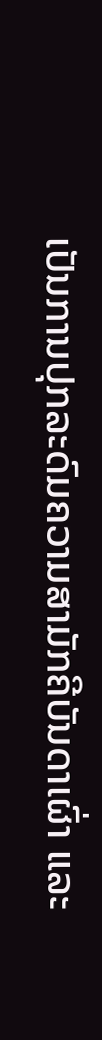ເປັນການປຸກລະດົມຄວາມສາມັກຄີບັນດາເຜົ່າ ແລະ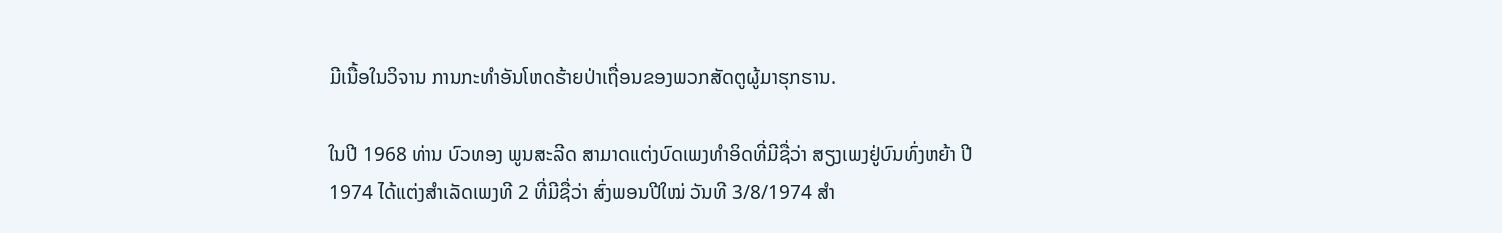ມີເນື້ອໃນວິຈານ ການກະທຳອັນໂຫດຮ້າຍປ່າເຖື່ອນຂອງພວກສັດຕູຜູ້ມາຮຸກຮານ.

ໃນປີ 1968 ທ່ານ ບົວທອງ ພູນສະລີດ ສາມາດແຕ່ງບົດເພງທຳອິດທີ່ມີຊື່ວ່າ ສຽງເພງຢູ່ບົນທົ່ງຫຍ້າ ປີ 1974 ໄດ້ແຕ່ງສຳເລັດເພງທີ 2 ທີ່ມີຊື່ວ່າ ສົ່ງພອນປີໃໝ່ ວັນທີ 3/8/1974 ສຳ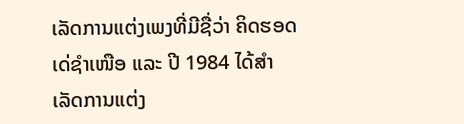ເລັດການແຕ່ງເພງທີ່ມີຊື່ວ່າ ຄິດຮອດເດ່ຊຳເໜືອ ແລະ ປີ 1984 ໄດ້ສຳເລັດການແຕ່ງ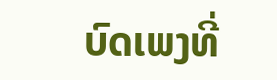ບົດເພງທີ່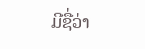ມີຊື່ວ່າ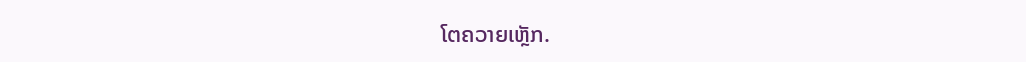ໂຕຄວາຍເຫຼັກ.